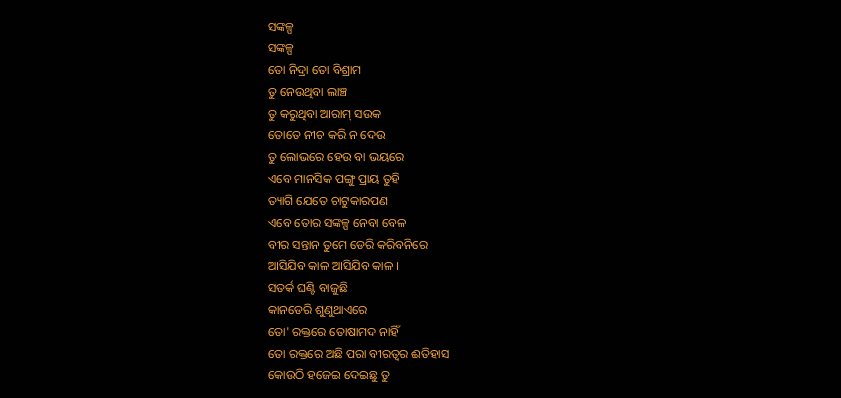ସଙ୍କଳ୍ପ
ସଙ୍କଳ୍ପ
ତୋ ନିଦ୍ରା ତୋ ବିଶ୍ରାମ
ତୁ ନେଉଥିବା ଲାଞ୍ଚ
ତୁ କରୁଥିବା ଆରାମ୍ ସଉକ
ତୋତେ ନୀଚ କରି ନ ଦେଉ
ତୁ ଲୋଭରେ ହେଉ ବା ଭୟରେ
ଏବେ ମାନସିକ ପଙ୍ଗୁ ପ୍ରାୟ ତୁହି
ତ୍ୟାଗି ଯେତେ ଚାଟୁକାରପଣ
ଏବେ ତୋର ସଙ୍କଳ୍ପ ନେବା ବେଳ
ବୀର ସନ୍ତାନ ତୁମେ ଡେରି କରିବନିରେ
ଆସିଯିବ କାଳ ଆସିଯିବ କାଳ ।
ସତର୍କ ଘଣ୍ଟି ବାଜୁଛି
କାନଡେରି ଶୁଣୁଥାଏରେ
ତୋ' ରକ୍ତରେ ତୋଷାମଦ ନାହିଁ
ତୋ ରକ୍ତରେ ଅଛି ପରା ବୀରତ୍ୱର ଈତିହାସ
କୋଉଠି ହଜେଇ ଦେଇଛୁ ତୁ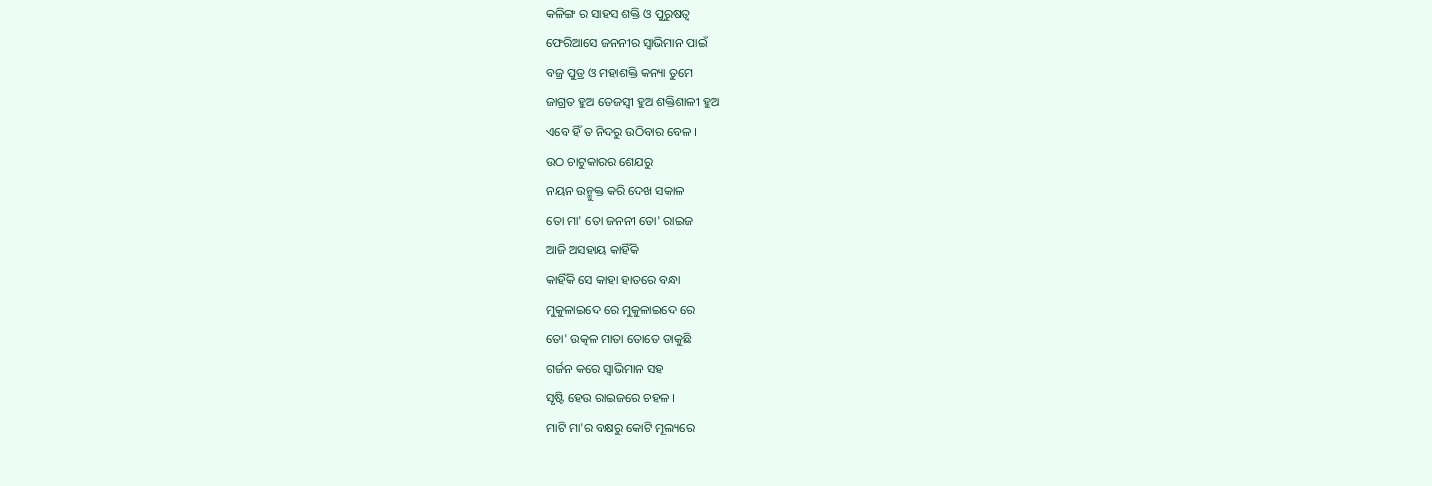କଳିଙ୍ଗ ର ସାହସ ଶକ୍ତି ଓ ପୁରୁଷତ୍ୱ
ଫେରିଆସେ ଜନନୀର ସ୍ୱାଭିମାନ ପାଇଁ
ବଜ୍ର ପୁତ୍ର ଓ ମହାଶକ୍ତି କନ୍ୟା ତୁମେ
ଜାଗ୍ରତ ହୁଅ ତେଜସ୍ଵୀ ହୁଅ ଶକ୍ତିଶାଳୀ ହୁଅ
ଏବେ ହିଁ ତ ନିଦରୁ ଉଠିବାର ବେଳ ।
ଉଠ ଚାଟୁକାରର ଶେଯରୁ
ନୟନ ଉନ୍ମୁକ୍ତ କରି ଦେଖ ସକାଳ
ତୋ ମା' ତୋ ଜନନୀ ତୋ' ରାଇଜ
ଆଜି ଅସହାୟ କାହିଁକି
କାହିଁକି ସେ କାହା ହାତରେ ବନ୍ଧା
ମୁକୁଳାଇଦେ ରେ ମୁକୁଳାଇଦେ ରେ
ତୋ' ଉତ୍କଳ ମାତା ତୋତେ ଡାକୁଛି
ଗର୍ଜନ କରେ ସ୍ୱାଭିମାନ ସହ
ସୃଷ୍ଟି ହେଉ ରାଇଜରେ ଚହଳ ।
ମାଟି ମା'ର ବକ୍ଷରୁ କୋଟି ମୂଲ୍ୟରେ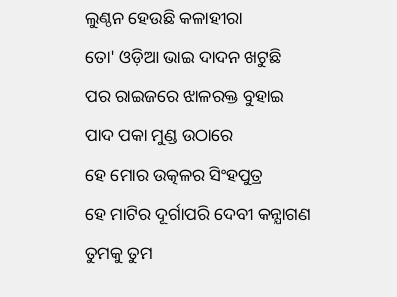ଲୁଣ୍ଠନ ହେଉଛି କଳାହୀରା
ତୋ' ଓଡ଼ିଆ ଭାଇ ଦାଦନ ଖଟୁଛି
ପର ରାଇଜରେ ଝାଳରକ୍ତ ବୁହାଇ
ପାଦ ପକା ମୁଣ୍ଡ ଉଠାରେ
ହେ ମୋର ଉତ୍କଳର ସିଂହପୁତ୍ର
ହେ ମାଟିର ଦୂର୍ଗାପରି ଦେବୀ କନ୍ଯାଗଣ
ତୁମକୁ ତୁମ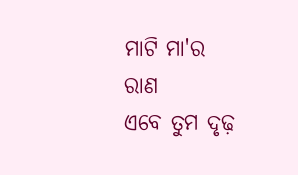ମାଟି ମା'ର ରାଣ
ଏବେ ତୁମ ଦୃଢ଼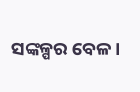ସଙ୍କଳ୍ପର ବେଳ।